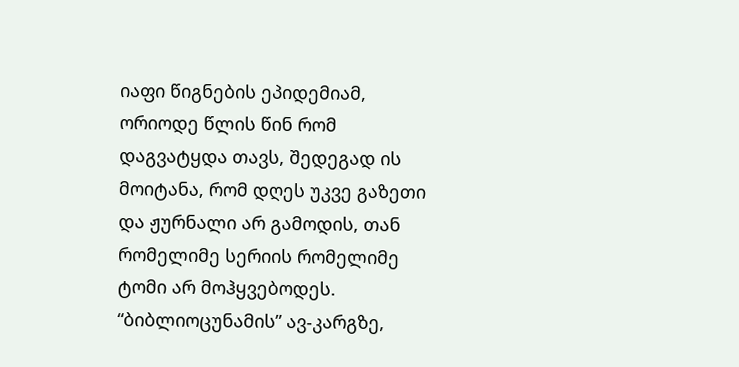იაფი წიგნების ეპიდემიამ, ორიოდე წლის წინ რომ დაგვატყდა თავს, შედეგად ის მოიტანა, რომ დღეს უკვე გაზეთი და ჟურნალი არ გამოდის, თან რომელიმე სერიის რომელიმე ტომი არ მოჰყვებოდეს. “ბიბლიოცუნამის” ავ-კარგზე,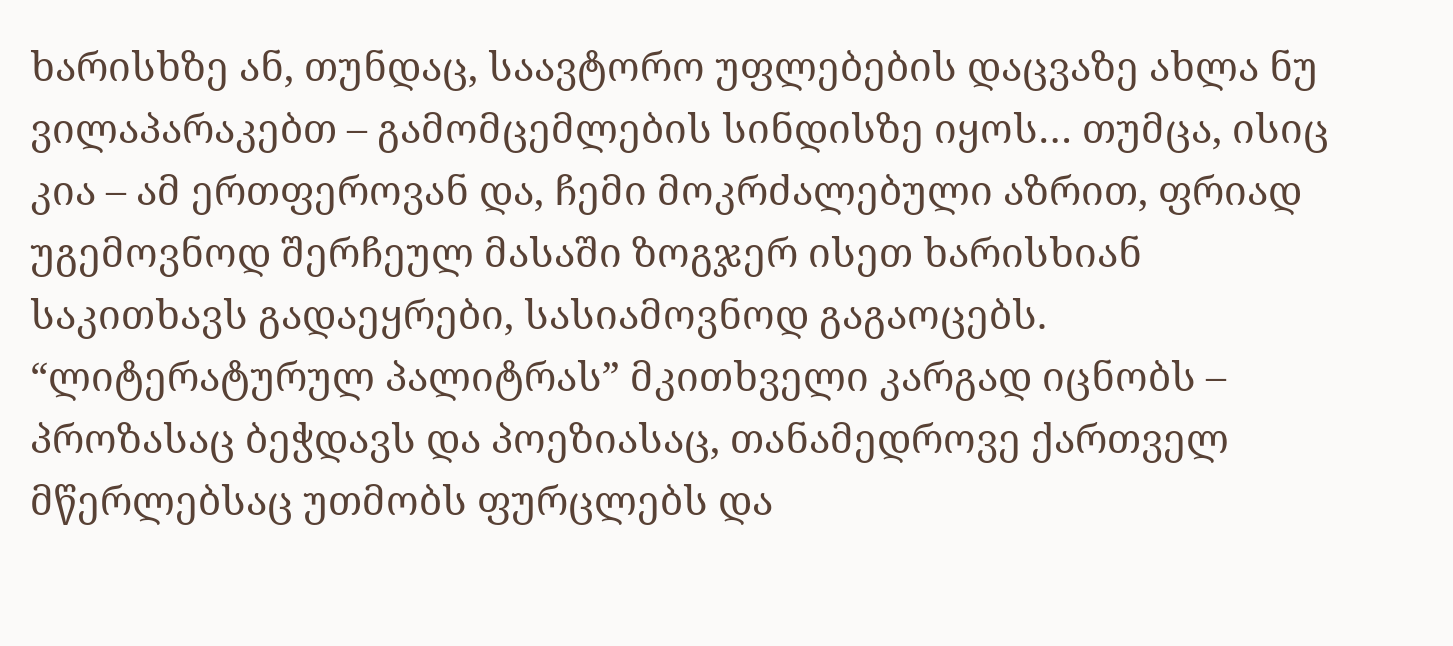ხარისხზე ან, თუნდაც, საავტორო უფლებების დაცვაზე ახლა ნუ ვილაპარაკებთ – გამომცემლების სინდისზე იყოს… თუმცა, ისიც კია – ამ ერთფეროვან და, ჩემი მოკრძალებული აზრით, ფრიად უგემოვნოდ შერჩეულ მასაში ზოგჯერ ისეთ ხარისხიან საკითხავს გადაეყრები, სასიამოვნოდ გაგაოცებს.
“ლიტერატურულ პალიტრას” მკითხველი კარგად იცნობს – პროზასაც ბეჭდავს და პოეზიასაც, თანამედროვე ქართველ მწერლებსაც უთმობს ფურცლებს და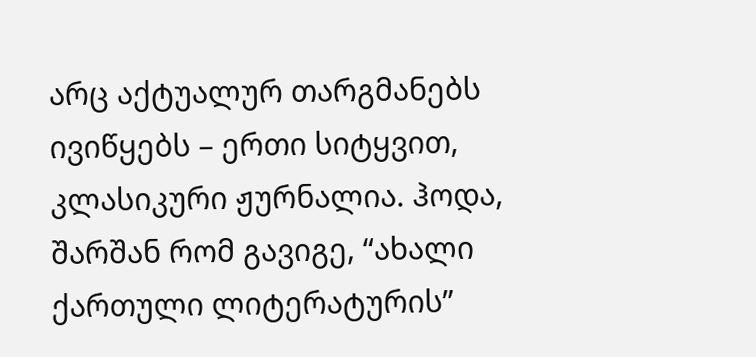არც აქტუალურ თარგმანებს ივიწყებს – ერთი სიტყვით, კლასიკური ჟურნალია. ჰოდა, შარშან რომ გავიგე, “ახალი ქართული ლიტერატურის”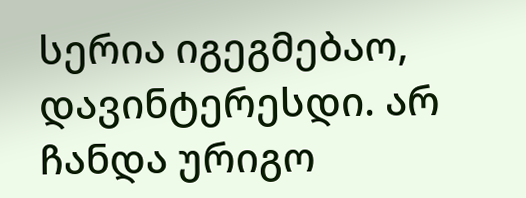სერია იგეგმებაო, დავინტერესდი. არ ჩანდა ურიგო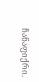ჩანაფიქრი.